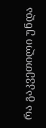რა გაკვეთილი უნდა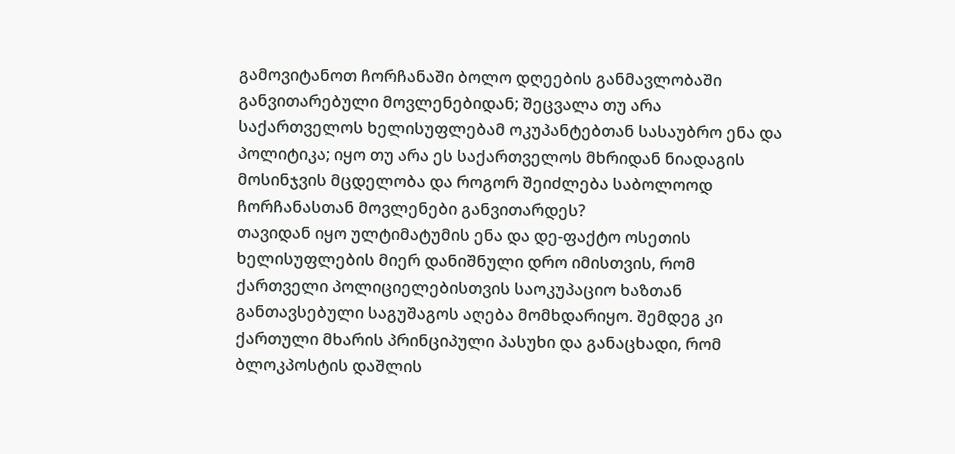გამოვიტანოთ ჩორჩანაში ბოლო დღეების განმავლობაში განვითარებული მოვლენებიდან; შეცვალა თუ არა საქართველოს ხელისუფლებამ ოკუპანტებთან სასაუბრო ენა და პოლიტიკა; იყო თუ არა ეს საქართველოს მხრიდან ნიადაგის მოსინჯვის მცდელობა და როგორ შეიძლება საბოლოოდ ჩორჩანასთან მოვლენები განვითარდეს?
თავიდან იყო ულტიმატუმის ენა და დე-ფაქტო ოსეთის ხელისუფლების მიერ დანიშნული დრო იმისთვის, რომ ქართველი პოლიციელებისთვის საოკუპაციო ხაზთან განთავსებული საგუშაგოს აღება მომხდარიყო. შემდეგ კი ქართული მხარის პრინციპული პასუხი და განაცხადი, რომ ბლოკპოსტის დაშლის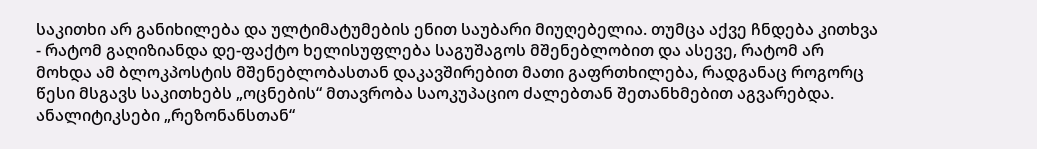საკითხი არ განიხილება და ულტიმატუმების ენით საუბარი მიუღებელია. თუმცა აქვე ჩნდება კითხვა - რატომ გაღიზიანდა დე-ფაქტო ხელისუფლება საგუშაგოს მშენებლობით და ასევე, რატომ არ მოხდა ამ ბლოკპოსტის მშენებლობასთან დაკავშირებით მათი გაფრთხილება, რადგანაც როგორც წესი მსგავს საკითხებს „ოცნების“ მთავრობა საოკუპაციო ძალებთან შეთანხმებით აგვარებდა.
ანალიტიკსები „რეზონანსთან“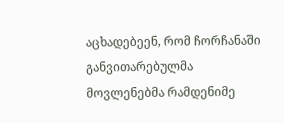აცხადებეენ, რომ ჩორჩანაში განვითარებულმა მოვლენებმა რამდენიმე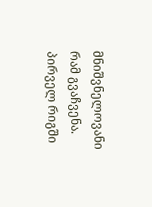მნიშვნელოვანი რამ გვაჩვენა. პირველ რიგში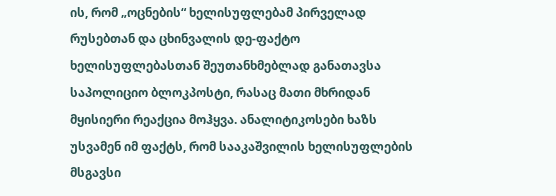ის, რომ „ოცნების“ ხელისუფლებამ პირველად რუსებთან და ცხინვალის დე-ფაქტო ხელისუფლებასთან შეუთანხმებლად განათავსა საპოლიციო ბლოკპოსტი, რასაც მათი მხრიდან მყისიერი რეაქცია მოჰყვა. ანალიტიკოსები ხაზს უსვამენ იმ ფაქტს, რომ სააკაშვილის ხელისუფლების მსგავსი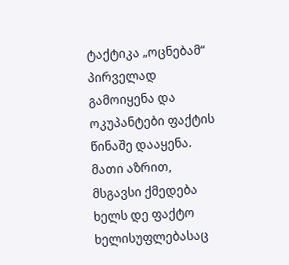ტაქტიკა „ოცნებამ“ პირველად გამოიყენა და ოკუპანტები ფაქტის წინაშე დააყენა.
მათი აზრით, მსგავსი ქმედება ხელს დე ფაქტო ხელისუფლებასაც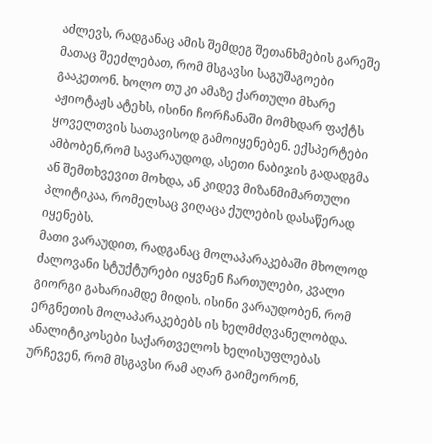აძლევს, რადგანაც ამის შემდეგ შეთანხმების გარეშე მათაც შეეძლებათ, რომ მსგავსი საგუშაგოები გააკეთონ. ხოლო თუ კი ამაზე ქართული მხარე აჟიოტაჟს ატეხს, ისინი ჩორჩანაში მომხდარ ფაქტს ყოველთვის სათავისოდ გამოიყენებენ. ექსპერტები ამბობენ,რომ სავარაუდოდ, ასეთი ნაბიჯის გადადგმა ან შემთხვევით მოხდა, ან კიდევ მიზანმიმართული პლიტიკაა, რომელსაც ვიღაცა ქულების დასაწერად იყენებს.
მათი ვარაუდით, რადგანაც მოლაპარაკებაში მხოლოდ ძალოვანი სტუქტურები იყვნენ ჩართულები, კვალი გიორგი გახარიამდე მიდის. ისინი ვარაუდობენ, რომ ერგნეთის მოლაპარაკებებს ის ხელმძღვანელობდა.
ანალიტიკოსები საქართველოს ხელისუფლებას ურჩევენ, რომ მსგავსი რამ აღარ გაიმეორონ,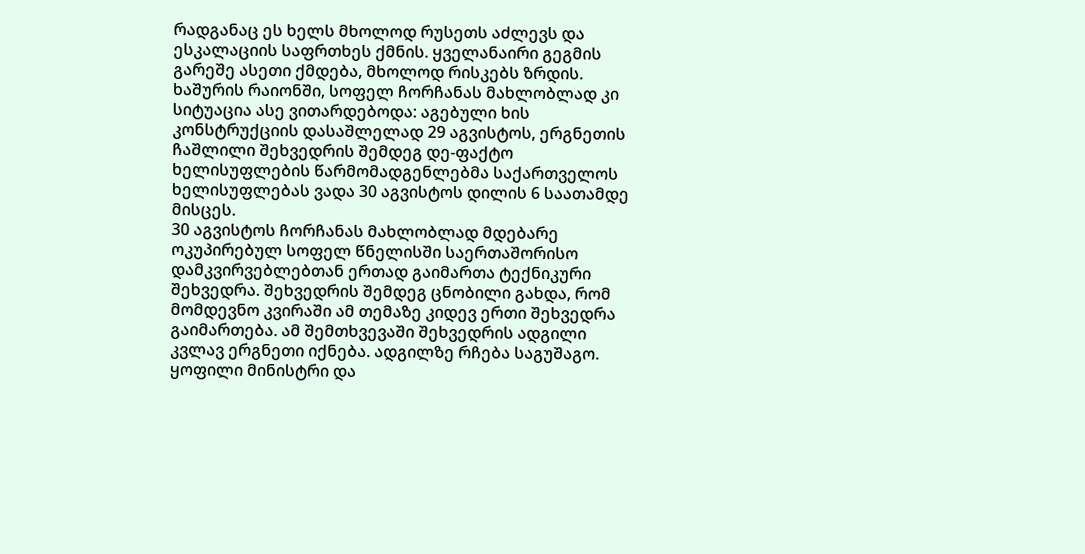რადგანაც ეს ხელს მხოლოდ რუსეთს აძლევს და ესკალაციის საფრთხეს ქმნის. ყველანაირი გეგმის გარეშე ასეთი ქმდება, მხოლოდ რისკებს ზრდის.
ხაშურის რაიონში, სოფელ ჩორჩანას მახლობლად კი სიტუაცია ასე ვითარდებოდა: აგებული ხის კონსტრუქციის დასაშლელად 29 აგვისტოს, ერგნეთის ჩაშლილი შეხვედრის შემდეგ დე-ფაქტო ხელისუფლების წარმომადგენლებმა საქართველოს ხელისუფლებას ვადა 30 აგვისტოს დილის 6 საათამდე მისცეს.
30 აგვისტოს ჩორჩანას მახლობლად მდებარე ოკუპირებულ სოფელ წნელისში საერთაშორისო დამკვირვებლებთან ერთად გაიმართა ტექნიკური შეხვედრა. შეხვედრის შემდეგ ცნობილი გახდა, რომ მომდევნო კვირაში ამ თემაზე კიდევ ერთი შეხვედრა გაიმართება. ამ შემთხვევაში შეხვედრის ადგილი კვლავ ერგნეთი იქნება. ადგილზე რჩება საგუშაგო.
ყოფილი მინისტრი და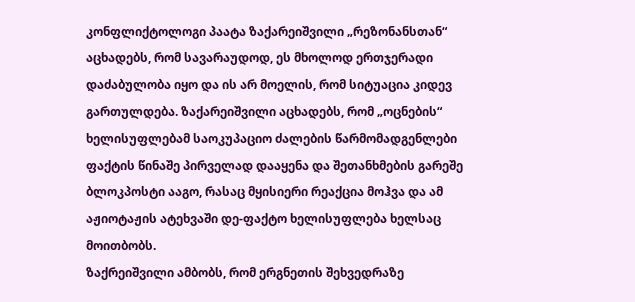კონფლიქტოლოგი პაატა ზაქარეიშვილი „რეზონანსთან“ აცხადებს, რომ სავარაუდოდ, ეს მხოლოდ ერთჯერადი დაძაბულობა იყო და ის არ მოელის, რომ სიტუაცია კიდევ გართულდება. ზაქარეიშვილი აცხადებს, რომ „ოცნების“ ხელისუფლებამ საოკუპაციო ძალების წარმომადგენლები ფაქტის წინაშე პირველად დააყენა და შეთანხმების გარეშე ბლოკპოსტი ააგო, რასაც მყისიერი რეაქცია მოჰვა და ამ აჟიოტაჟის ატეხვაში დე-ფაქტო ხელისუფლება ხელსაც მოითბობს.
ზაქრეიშვილი ამბობს, რომ ერგნეთის შეხვედრაზე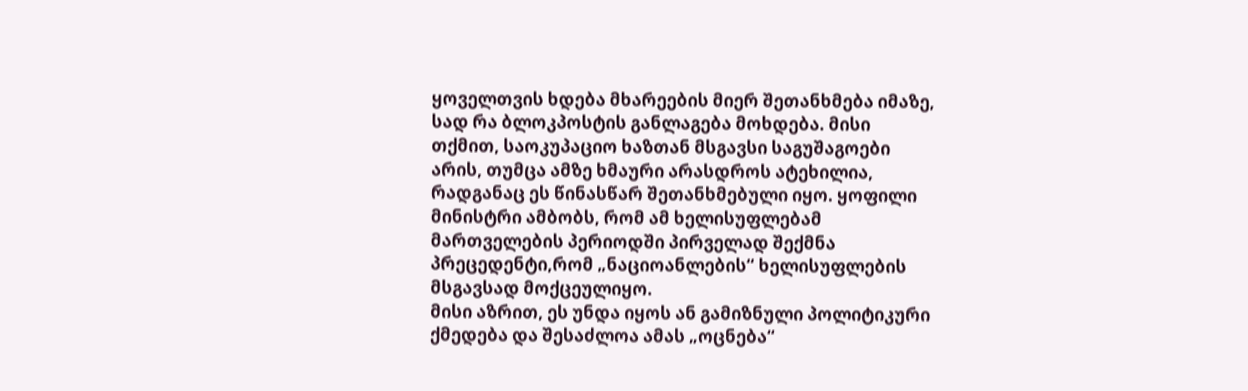ყოველთვის ხდება მხარეების მიერ შეთანხმება იმაზე, სად რა ბლოკპოსტის განლაგება მოხდება. მისი თქმით, საოკუპაციო ხაზთან მსგავსი საგუშაგოები არის, თუმცა ამზე ხმაური არასდროს ატეხილია, რადგანაც ეს წინასწარ შეთანხმებული იყო. ყოფილი მინისტრი ამბობს, რომ ამ ხელისუფლებამ მართველების პერიოდში პირველად შექმნა პრეცედენტი,რომ „ნაციოანლების“ ხელისუფლების მსგავსად მოქცეულიყო.
მისი აზრით, ეს უნდა იყოს ან გამიზნული პოლიტიკური ქმედება და შესაძლოა ამას „ოცნება“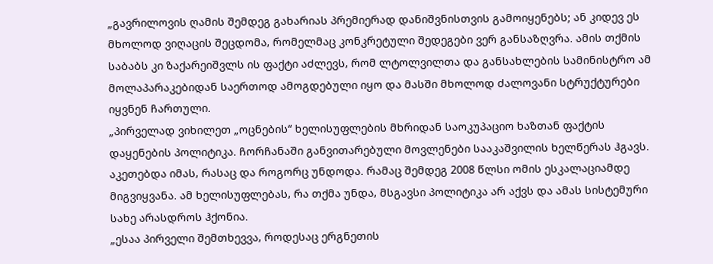„გავრილოვის ღამის შემდეგ გახარიას პრემიერად დანიშვნისთვის გამოიყენებს; ან კიდევ ეს მხოლოდ ვიღაცის შეცდომა, რომელმაც კონკრეტული შედეგები ვერ განსაზღვრა. ამის თქმის საბაბს კი ზაქარეიშვლს ის ფაქტი აძლევს, რომ ლტოლვილთა და განსახლების სამინისტრო ამ მოლაპარაკებიდან საერთოდ ამოგდებული იყო და მასში მხოლოდ ძალოვანი სტრუქტურები იყვნენ ჩართული.
„პირველად ვიხილეთ „ოცნების“ ხელისუფლების მხრიდან საოკუპაციო ხაზთან ფაქტის დაყენების პოლიტიკა. ჩორჩანაში განვითარებული მოვლენები სააკაშვილის ხელწერას ჰგავს. აკეთებდა იმას, რასაც და როგორც უნდოდა. რამაც შემდეგ 2008 წლსი ომის ესკალაციამდე მიგვიყვანა. ამ ხელისუფლებას, რა თქმა უნდა, მსგავსი პოლიტიკა არ აქვს და ამას სისტემური სახე არასდროს ჰქონია.
„ესაა პირველი შემთხევვა, როდესაც ერგნეთის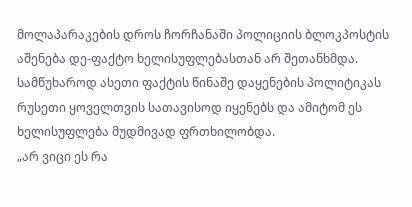მოლაპარაკების დროს ჩორჩანაში პოლიციის ბლოკპოსტის აშენება დე-ფაქტო ხელისუფლებასთან არ შეთანხმდა. სამწუხაროდ ასეთი ფაქტის წინაშე დაყენების პოლიტიკას რუსეთი ყოველთვის სათავისოდ იყენებს და ამიტომ ეს ხელისუფლება მუდმივად ფრთხილობდა.
„არ ვიცი ეს რა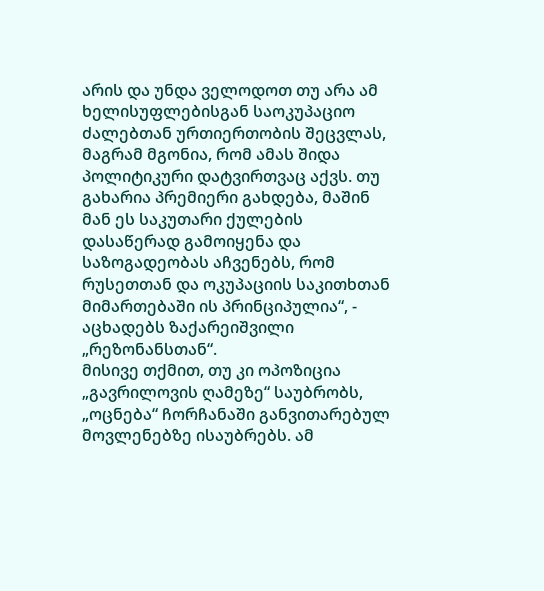არის და უნდა ველოდოთ თუ არა ამ ხელისუფლებისგან საოკუპაციო ძალებთან ურთიერთობის შეცვლას, მაგრამ მგონია, რომ ამას შიდა პოლიტიკური დატვირთვაც აქვს. თუ გახარია პრემიერი გახდება, მაშინ მან ეს საკუთარი ქულების დასაწერად გამოიყენა და საზოგადეობას აჩვენებს, რომ რუსეთთან და ოკუპაციის საკითხთან მიმართებაში ის პრინციპულია“, - აცხადებს ზაქარეიშვილი „რეზონანსთან“.
მისივე თქმით, თუ კი ოპოზიცია „გავრილოვის ღამეზე“ საუბრობს, „ოცნება“ ჩორჩანაში განვითარებულ მოვლენებზე ისაუბრებს. ამ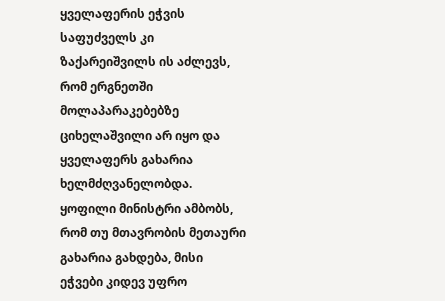ყველაფერის ეჭვის საფუძველს კი ზაქარეიშვილს ის აძლევს, რომ ერგნეთში მოლაპარაკებებზე ციხელაშვილი არ იყო და ყველაფერს გახარია ხელმძღვანელობდა. ყოფილი მინისტრი ამბობს, რომ თუ მთავრობის მეთაური გახარია გახდება, მისი ეჭვები კიდევ უფრო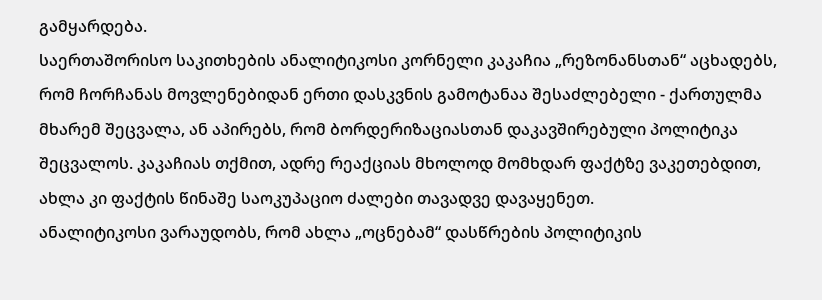გამყარდება.
საერთაშორისო საკითხების ანალიტიკოსი კორნელი კაკაჩია „რეზონანსთან“ აცხადებს, რომ ჩორჩანას მოვლენებიდან ერთი დასკვნის გამოტანაა შესაძლებელი - ქართულმა მხარემ შეცვალა, ან აპირებს, რომ ბორდერიზაციასთან დაკავშირებული პოლიტიკა შეცვალოს. კაკაჩიას თქმით, ადრე რეაქციას მხოლოდ მომხდარ ფაქტზე ვაკეთებდით, ახლა კი ფაქტის წინაშე საოკუპაციო ძალები თავადვე დავაყენეთ.
ანალიტიკოსი ვარაუდობს, რომ ახლა „ოცნებამ“ დასწრების პოლიტიკის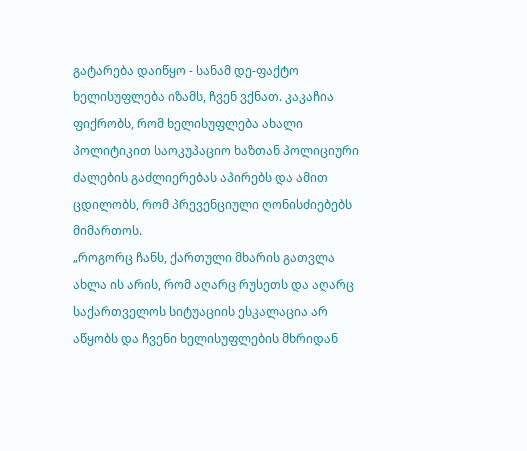გატარება დაიწყო - სანამ დე-ფაქტო ხელისუფლება იზამს, ჩვენ ვქნათ. კაკაჩია ფიქრობს, რომ ხელისუფლება ახალი პოლიტიკით საოკუპაციო ხაზთან პოლიციური ძალების გაძლიერებას აპირებს და ამით ცდილობს, რომ პრევენციული ღონისძიებებს მიმართოს.
„როგორც ჩანს, ქართული მხარის გათვლა ახლა ის არის, რომ აღარც რუსეთს და აღარც საქართველოს სიტუაციის ესკალაცია არ აწყობს და ჩვენი ხელისუფლების მხრიდან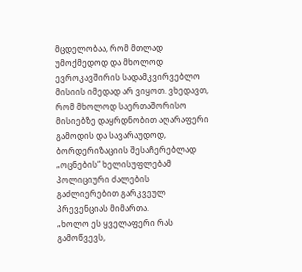მცდელობაა, რომ მთლად უმოქმედოდ და მხოლოდ ევროკავშირის სადამკვირვებლო მისიის იმედად არ ვიყოთ. ვხედავთ, რომ მხოლოდ საერთაშორისო მისიებზე დაყრდნობით აღარაფერი გამოდის და სავარაუდოდ, ბორდერიზაციის შესაჩერებლად „ოცნების“ ხელისუფლებამ პოლიციური ძალების გაძლიერებით გარკვეულ პრევენციას მიმართა.
„ხოლო ეს ყველაფერი რას გამოწვევს,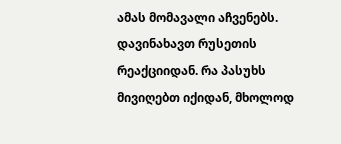ამას მომავალი აჩვენებს. დავინახავთ რუსეთის რეაქციიდან. რა პასუხს მივიღებთ იქიდან, მხოლოდ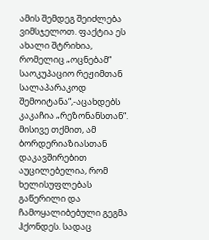ამის შემდეგ შეიძლება ვიმსჯელოთ. ფაქტია ეს ახალი შტრიხია, რომელიც „ოცნებამ“ საოკუპაციო რეჟიმთან სალაპარაკოდ შემოიტანა“,-აცახდებს კაკაჩია „რეზონანსთან“.
მისივე თქმით, ამ ბორდერიაზიასთან დაკავშირებით აუცილებელია, რომ ხელისუფლებას გაწერილი და ჩამოყალიბებული გეგმა ჰქონდეს. სადაც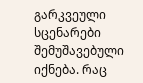გარკვეული სცენარები შემუშავებული იქნება. რაც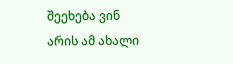შეეხება ვინ არის ამ ახალი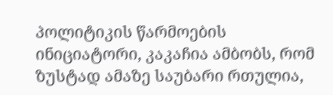პოლიტიკის წარმოების ინიციატორი, კაკაჩია ამბობს, რომ ზუსტად ამაზე საუბარი რთულია,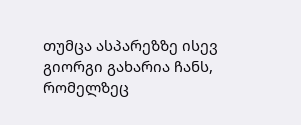თუმცა ასპარეზზე ისევ გიორგი გახარია ჩანს, რომელზეც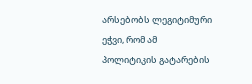არსებობს ლეგიტიმური ეჭვი, რომ ამ პოლიტიკის გატარების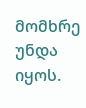მომხრე უნდა იყოს.